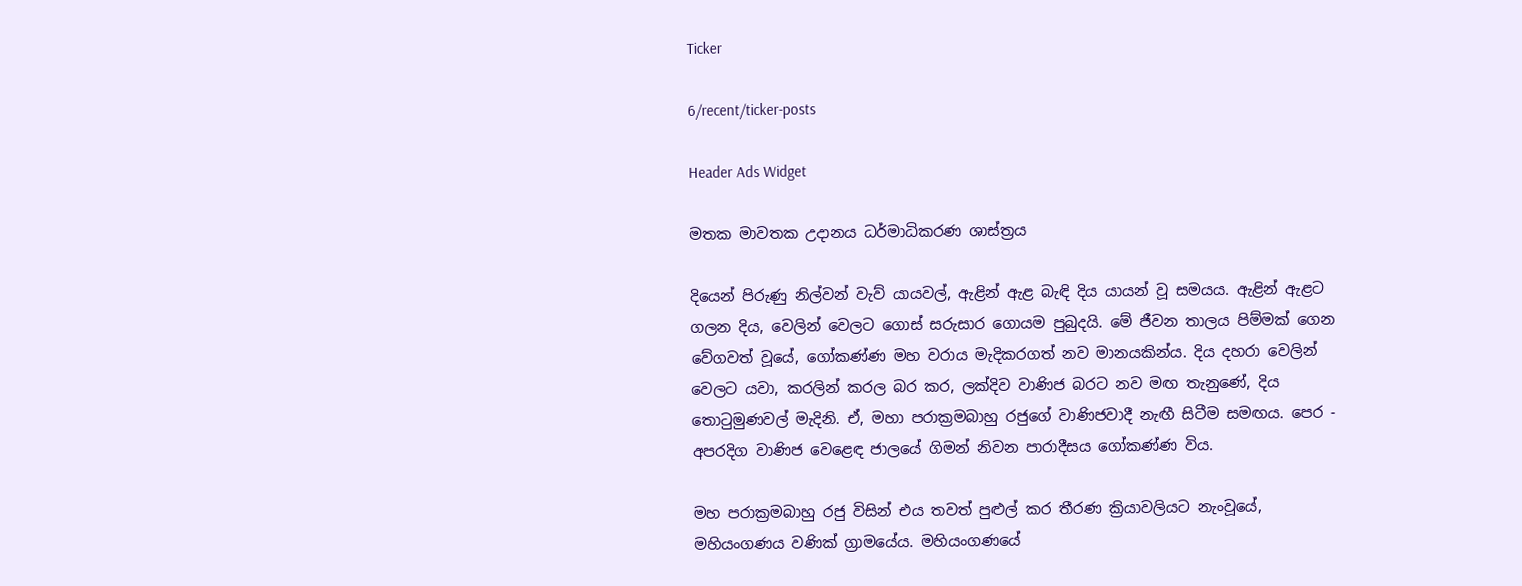Ticker

6/recent/ticker-posts

Header Ads Widget

මතක මාවතක උදානය ධර්මාධිකරණ ශාස්ත්‍රය

දියෙන් පිරුණු නිල්වන් වැව් යායවල්, ඇළින් ඇළ බැඳි දිය යායන් වූ සමයය. ඇළින් ඇළට ගලන දිය, වෙලින් වෙලට ගොස් සරුසාර ගොයම පුබුදයි. මේ ජීවන තාලය පිම්මක් ගෙන වේගවත් වූයේ, ගෝකණ්ණ මහ වරාය මැදිකරගත් නව මානයකින්ය. දිය දහරා වෙලින් වෙලට යවා, කරලින් කරල බර කර, ලක්දිව වාණිජ බරට නව මඟ තැනුණේ, දිය තො‍ටුමුණවල් මැදිනි. ඒ, මහා පරාක්‍රමබාහු රජුගේ වාණිජවාදී නැඟී සිටීම සමඟය. පෙර - අපරදිග වාණිජ වෙළෙඳ ජාලයේ ගිමන් නිවන පාරාදීසය ගෝකණ්ණ විය.

මහ පරාක්‍රමබාහු රජු විසින් එය තවත් පුළුල් කර තීරණ ක්‍රියාවලියට නැංවූයේ, මහියංගණය වණික් ග්‍රාමයේය. මහියංගණයේ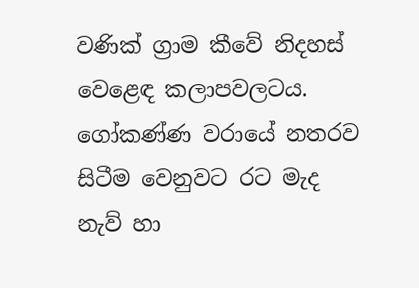වණික් ග්‍රාම කීවේ නිදහස් වෙළෙඳ කලාපවලටය. ගෝකණ්ණ වරායේ නතරව සිටීම වෙනුවට රට මැද නැව් හා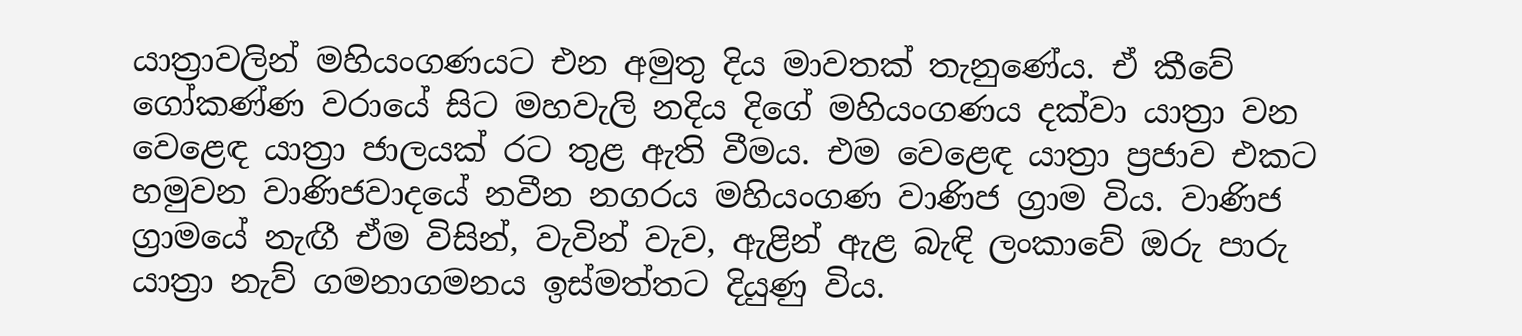යාත්‍රාවලින් මහියංගණයට එන අමුතු දිය මාවතක් තැනුණේය. ඒ කීවේ ගෝකණ්ණ වරායේ සිට මහවැලි නදිය දිගේ මහියංගණය දක්වා යාත්‍රා වන වෙළෙඳ යාත්‍රා ජාලයක් රට තුළ ඇති වීමය. එම වෙළෙඳ යාත්‍රා ප්‍රජාව එකට හමුවන වාණිජවාදයේ නවීන නගරය මහියංගණ වාණිජ ග්‍රාම විය. වාණිජ ග්‍රාමයේ නැඟී ඒම විසින්, වැවින් වැව, ඇළින් ඇළ බැඳි ලංකාවේ ඔරු පාරු යාත්‍රා නැව් ගමනාගමනය ඉස්මත්තට දියුණු විය.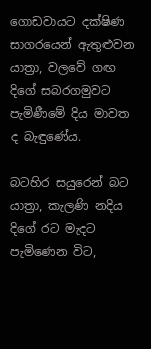ගොඩවායට දක්ෂිණ සාගරයෙන් ඇතුළුවන යාත්‍රා, වලවේ ගඟ දිගේ සබරගමුවට පැමිණීමේ දිය මාවත ද බැඳුණේය.

බටහිර සයුරෙන් බට යාත්‍රා, කැලණි නදිය දිගේ රට මැදට පැමිණෙන විට,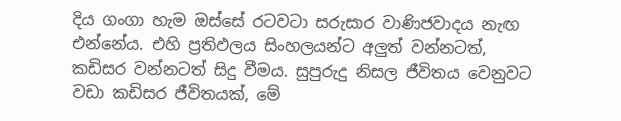දිය ගංගා හැම ඔස්සේ රටවටා සරුසාර වාණිජවාදය නැඟ එන්නේය. එහි ප්‍රතිඵලය සිංහලයන්ට අලුත් වන්නටත්, කඩිසර වන්නටත් සිදු වීමය. සුපුරුදු නිසල ජීවිතය වෙනුවට වඩා කඩිසර ජීවිතයක්, මේ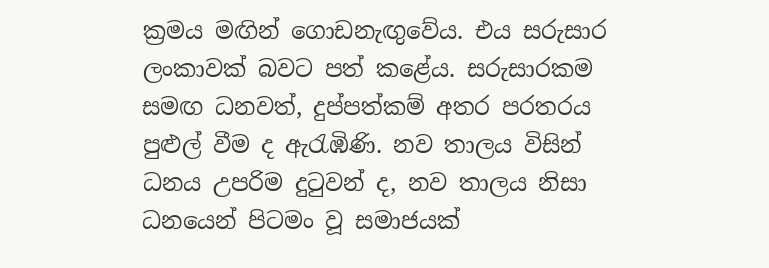ක්‍රමය මඟින් ගොඩනැඟුවේය. එය සරුසාර ලංකාවක් බවට පත් කළේය. සරුසාරකම සමඟ ධනවත්, දුප්පත්කම් අතර පරතරය පුළුල් වීම ද ඇරැඹිණි. නව තාලය විසින් ධනය උපරිම දු‍ටුවන් ද, නව තාලය නිසා ධනයෙන් පිටමං වූ සමාජයක්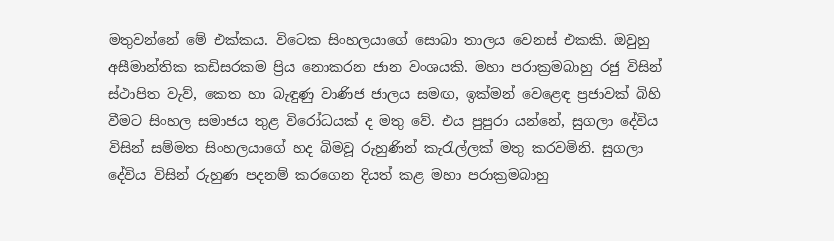මතුවන්නේ මේ එක්කය. විටෙක සිංහලයාගේ සොබා තාලය වෙනස් එකකි. ඔවුහු අසීමාන්තික කඩිසරකම ප්‍රිය නොකරන ජාන වංශයකි. මහා පරාක්‍රමබාහු රජු විසින් ස්ථාපිත වැව්, කෙත හා බැඳුණු වාණිජ ජාලය සමඟ, ඉක්මන් වෙළෙඳ ප්‍රජාවක් බිහි වීමට සිංහල සමාජය තුළ විරෝධයක් ද මතු වේ. එය පුපුරා යන්නේ, සුගලා දේවිය විසින් සම්මත සිංහලයාගේ හද බිමවූ රුහුණින් කැ‍රැල්ලක් මතු කරවමිනි. සුගලා දේවිය විසින් රුහුණ පදනම් කරගෙන දියත් කළ මහා පරාක්‍රමබාහු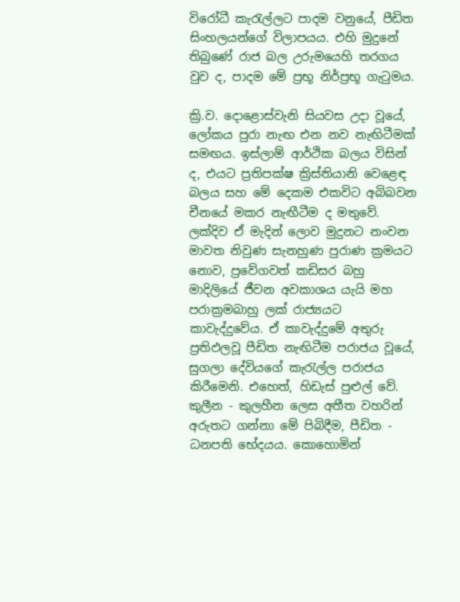විරෝධී කැ‍රැල්ලට පාදම වනුයේ, පීඩිත සිංහලයන්ගේ විලාපයය. එහි මුදුනේ තිබුණේ රාජ බල උරුමයෙහි තරගය වුව ද, පාදම මේ ප්‍රභූ නිර්ප්‍රභූ ගැ‍ටුමය.

ක්‍රි.ව. දොළොස්වැනි සියවස උදා වූයේ, ලෝකය පුරා නැඟ එන නව නැඟිටීමක් සමඟය. ඉස්ලාම් ආර්ථික බලය විසින් ද, එයට ප්‍රතිපක්ෂ ක්‍රිස්තියානි වෙළෙඳ බලය සහ මේ දෙකම එකවිට අබිබවන චීනයේ මකර නැඟීටීම ද මතුවේ. ලක්දිව ඒ මැදින් ලොව මුදුනට නංවන මාවත නිවුණ සැනහුණ පුරාණ ක්‍රමයට නොව, ප්‍රවේගවත් කඩිසර බහු මාදිලියේ ජීවන අවකාශය යැයි මහ පරාක්‍රමබාහු ලක් රාජ්‍යයට කාවැද්දුවේය. ඒ කාවැද්දුමේ අතුරු ප්‍රතිඵලවූ පීඩිත නැඟිටීම පරාජය වූයේ, සුගලා දේවියගේ කැ‍රැල්ල පරාජය කිරීමෙනි. එහෙත්, හිඩැස් පුළුල් වේ. කුලීන - කුලහීන ලෙස අතීත වහරින් අරුතට ගන්නා මේ පිබිදීම, පීඩිත - ධනපති භේදයය. කොහොමින්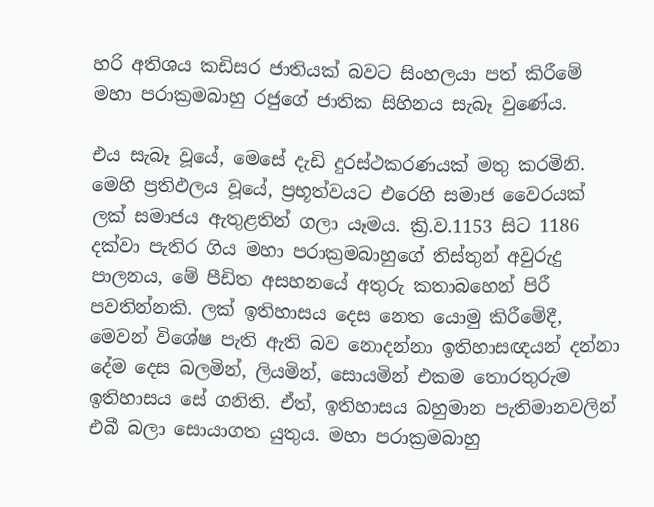හරි අතිශය කඩිසර ජාතියක් බවට සිංහලයා පත් කිරීමේ මහා පරාක්‍රමබාහු රජුගේ ජාතික සිහිනය සැබෑ වුණේය.

එය සැබෑ වූයේ, මෙසේ දැඩි දුරස්ථකරණයක් මතු කරමිනි. මෙහි ප්‍රතිඵලය වූයේ, ප්‍රභූත්වයට එරෙහි සමාජ වෛරයක් ලක් සමාජය ඇතුළතින් ගලා යෑමය. ක්‍රි.ව.1153 සිට 1186 දක්වා පැතිර ගිය මහා පරාක්‍රමබාහුගේ තිස්තුන් අවුරුදු පාලනය, මේ පීඩිත අසහනයේ අතුරු කතාබහෙන් පිරී පවතින්නකි. ලක් ඉතිහාසය දෙස නෙත යොමු කිරීමේදී, මෙවන් විශේෂ පැති ඇති බව නොදන්නා ඉතිහාසඥයන් දන්නා දේම දෙස බලමින්, ලියමින්, සොයමින් එකම තොරතුරුම ඉතිහාසය සේ ගනිති. ඒත්, ඉතිහාසය බහුමාන පැතිමානවලින් එබී බලා සොයාගත යුතුය. මහා පරාක්‍රමබාහු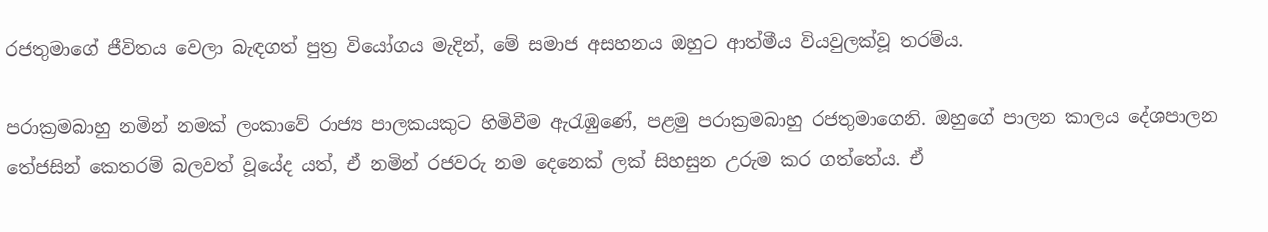රජතුමාගේ ජීවිතය වෙලා බැඳගත් පුත්‍ර වියෝගය මැදින්, මේ සමාජ අසහනය ඔහුට ආත්මීය වියවුලක්වූ තරම්ය.

පරාක්‍රමබාහු නමින් නමක් ලංකාවේ රාජ්‍ය පාලකයකුට හිමිවීම ඇරැඹුණේ, පළමු පරාක්‍රමබාහු රජතුමාගෙනි. ඔහුගේ පාලන කාලය දේශපාලන තේජසින් කෙතරම් බලවත් වූයේද යත්, ඒ නමින් රජවරු නම දෙනෙක් ලක් සිහසුන උරුම කර ගත්තේය. ඒ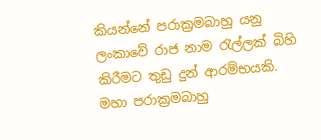කියන්නේ පරාක්‍රමබාහු යනු ලංකාවේ රාජ නාම ‍රැල්ලක් බිහි කිරීමට තුඩු දුන් ආරම්භයකි. මහා පරාක්‍රමබාහු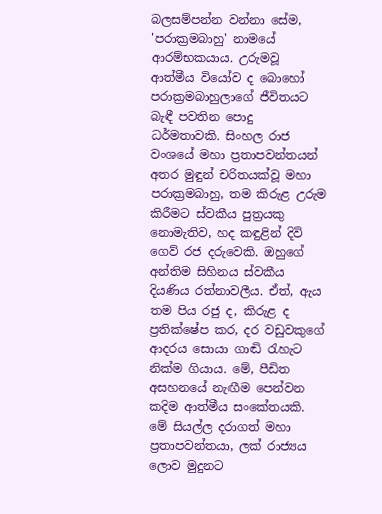බලසම්පන්න වන්නා සේම, 'පරාක්‍රමබාහු' නාමයේ ආරම්භකයාය. උරුමවූ ආත්මීය වියෝව ද බොහෝ පරාක්‍රමබාහුලාගේ ජීවිතයට බැඳී පවතින පොදු ධර්මතාවකි. සිංහල රාජ වංශයේ මහා ප්‍රතාපවන්තයන් අතර මුඳුන් චරිතයක්වූ මහා පරාක්‍රමබාහු, තම කිරුළ උරුම කිරීමට ස්වකීය පුත්‍රයකු නොමැතිව, හද කඳුළින් දිවි ගෙව් රජ දරුවෙකි. ඔහුගේ අන්තිම සිහිනය ස්වකීය දියණිය රත්නාවලීය. ඒත්, ඇය තම පිය රජු ද, කිරුළ ද ප්‍රතික්ෂේප කර, දර වඩුවකුගේ ආදරය සොයා ගාඬි ‍රැහැට නික්ම ගියාය. මේ, පීඩිත අසහනයේ නැඟීම පෙන්වන කදිම ආත්මීය සංකේතයකි. මේ සියල්ල දරාගත් මහා ප්‍රතාපවන්තයා, ලක් රාජ්‍යය ලොව මුදුනට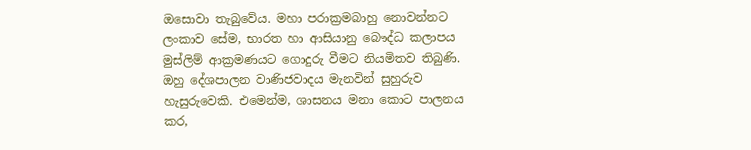ඔසොවා තැබුවේය. මහා පරාක්‍රමබාහු නොවන්නට ලංකාව සේම, භාරත හා ආසියානු බෞද්ධ කලාපය මුස්ලිම් ආක්‍රමණයට ගොදුරු වීමට නියමිතව තිබුණි. ඔහු දේශපාලන වාණිජවාදය මැනවින් සුහුරුව හැසුරුවෙකි. එමෙන්ම, ශාසනය මනා කොට පාලනය කර,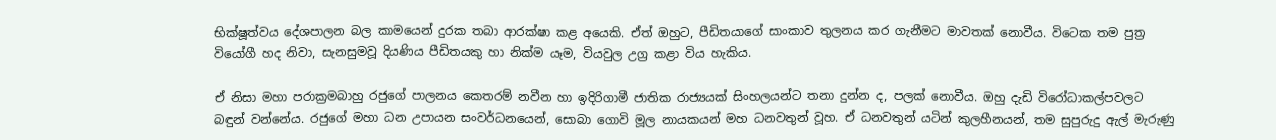භික්ෂූත්වය දේශපාලන බල කාමයෙන් දුරක තබා ආරක්ෂා කළ අයෙකි. ඒත් ඔහුට, පීඩිතයාගේ සාංකාව තුලනය කර ගැනීමට මාවතක් නොවීය. විටෙක තම පුත්‍ර වියෝගී හද නිවා, සැනසුමවූ දියණිය පීඩිතයකු හා නික්ම යෑම, වියවුල උග්‍ර කළා විය හැකිය.

ඒ නිසා මහා පරාක්‍රමබාහු රජුගේ පාලනය කෙතරම් නවීන හා ඉදිරිගාමී ජාතික රාජ්‍යයක් සිංහලයන්ට තනා දුන්න ද, පලක් නොවීය. ඔහු දැඩි විරෝධාකල්පවලට බඳුන් වන්නේය. රජුගේ මහා ධන උපායන සංවර්ධනයෙන්, සොබා ගොවි මූල නායකයන් මහ ධනවතුන් වූහ. ඒ ධනවතුන් යටින් කුලහීනයන්, තම සුපුරුදු ඇල් මැරුණු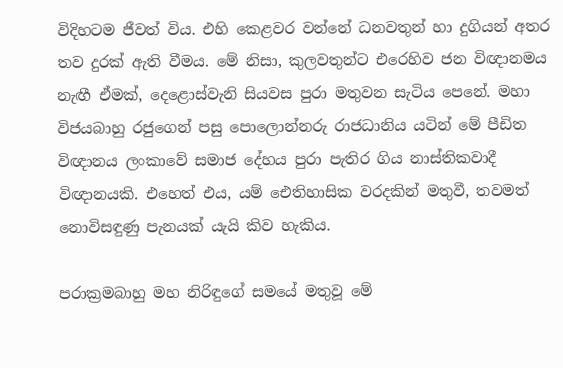විදිහටම ජීවත් විය. එහි කෙළවර වන්නේ ධනවතුන් හා දුගියන් අතර තව දුරක් ඇති වීමය. මේ නිසා, කුලවතුන්ට එරෙහිව ජන විඥානමය නැඟී ඒමක්, දෙළොස්වැනි සියවස පුරා මතුවන සැටිය පෙනේ. මහා විජයබාහු රජුගෙන් පසු පොලොන්නරු රාජධානිය යටින් මේ පීඩිත විඥානය ලංකාවේ සමාජ දේහය පුරා පැතිර ගිය නාස්තිකවාදී විඥානයකි. එහෙත් එය, යම් ඓතිහාසික වරදකින් මතුවී, තවමත් නොවිසඳුණු පැනයක් යැයි කිව හැකිය.

පරාක්‍රමබාහු මහ නිරිඳුගේ සමයේ මතුවූ මේ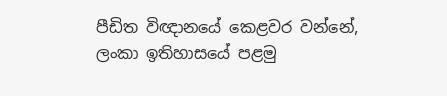පීඩිත විඥානයේ කෙළවර වන්නේ, ලංකා ඉතිහාසයේ පළමු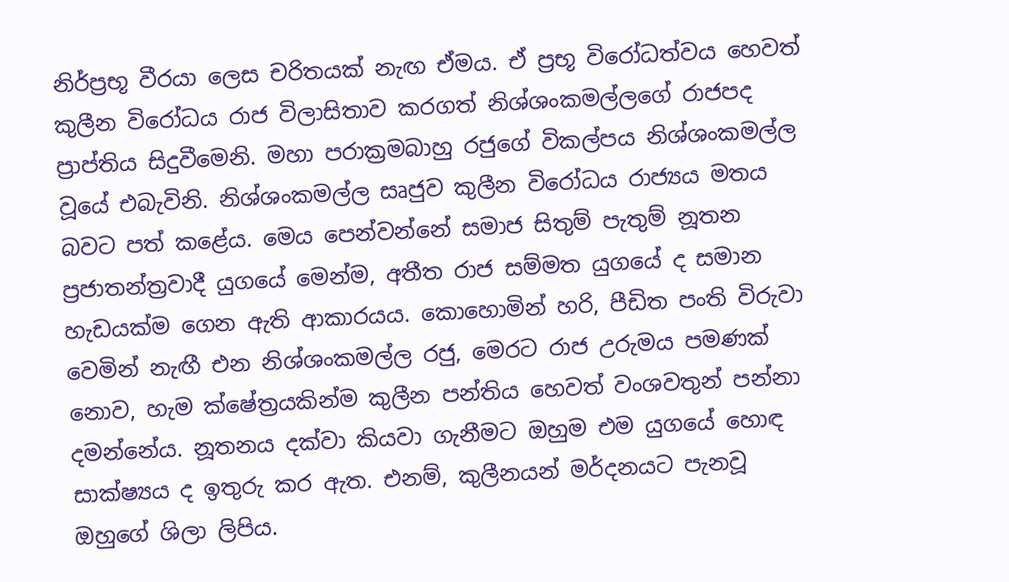නිර්ප්‍රභූ වීරයා ලෙස චරිතයක් නැඟ ඒමය. ඒ ප්‍රභූ විරෝධත්වය හෙවත් කුලීන විරෝධය රාජ විලාසිතාව කරගත් නිශ්ශංකමල්ලගේ රාජපද ප්‍රාප්තිය සිදුවීමෙනි. මහා පරාක්‍රමබාහු රජුගේ විකල්පය නිශ්ශංකමල්ල වූයේ එබැවිනි. නිශ්ශංකමල්ල සෘජුව කුලීන විරෝධය රාජ්‍යය මතය බවට පත් කළේය. මෙය පෙන්වන්නේ සමාජ සිතුම් පැතුම් නූතන ප්‍රජාතන්ත්‍රවාදී යුගයේ මෙන්ම, අතීත රාජ සම්මත යුගයේ ද සමාන හැඩයක්ම ගෙන ඇති ආකාරයය. කොහොමින් හරි, පීඩිත පංති විරුවා වෙමින් නැඟී එන නිශ්ශංකමල්ල රජු, මෙරට රාජ උරුමය පමණක් නොව, හැම ක්ෂේත්‍රයකින්ම කුලීන පන්තිය හෙවත් වංශවතුන් පන්නා දමන්නේය. නූතනය දක්වා කියවා ගැනීමට ඔහුම එම යුගයේ හොඳ සාක්ෂ්‍යය ද ඉතුරු කර ඇත. එනම්, කුලීනයන් මර්දනයට පැනවූ ඔහුගේ ශිලා ලිපිය.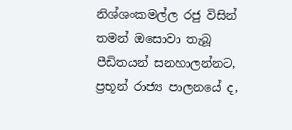නිශ්ශංකමල්ල රජු විසින් තමන් ඔසොවා තැබූ පීඩිතයන් සනහාලන්නට, ප්‍රභූන් රාජ්‍ය පාලනයේ ද,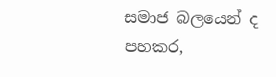සමාජ බලයෙන් ද පහකර,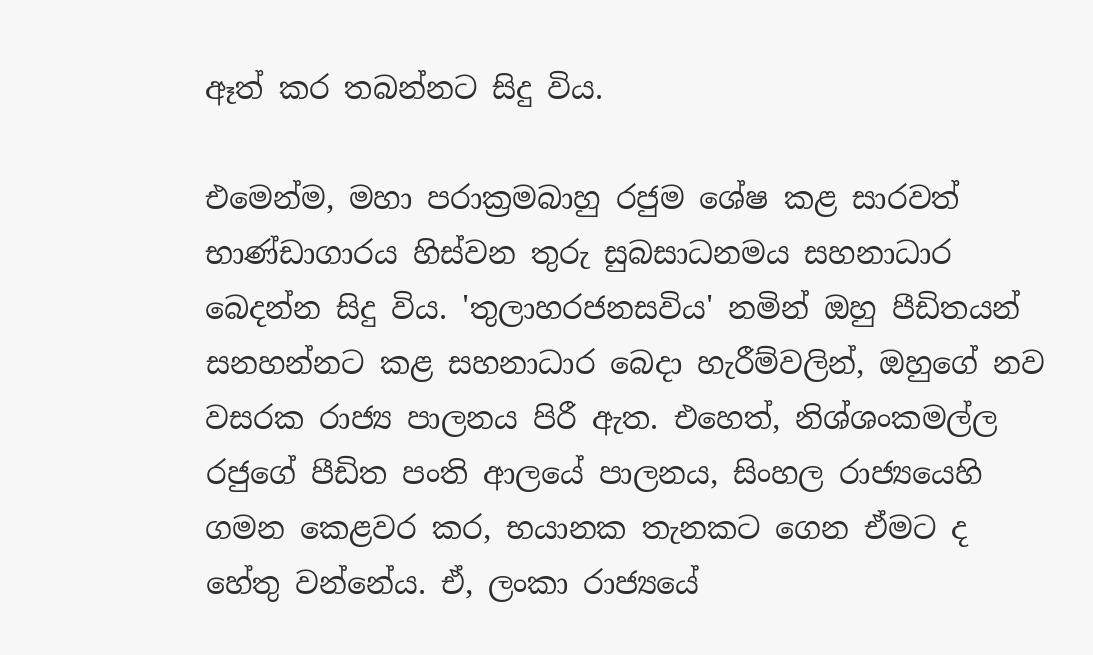ඈත් කර තබන්නට සිදු විය.

එමෙන්ම, මහා පරාක්‍රමබාහු රජුම ශේෂ කළ සාරවත් භාණ්ඩාගාරය හිස්වන තුරු සුබසාධනමය සහනාධාර බෙදන්න සිදු විය. 'තුලාහරජනසවිය' නමින් ඔහු පීඩිතයන් සනහන්නට කළ සහනාධාර බෙදා හැරීම්වලින්, ඔහුගේ නව වසරක රාජ්‍ය පාලනය පිරී ඇත. එහෙත්, නිශ්ශංකමල්ල රජුගේ පීඩිත පංති ආලයේ පාලනය, සිංහල රාජ්‍යයෙහි ගමන කෙළවර කර, භයානක තැනකට ගෙන ඒමට ද හේතු වන්නේය. ඒ, ලංකා රාජ්‍යයේ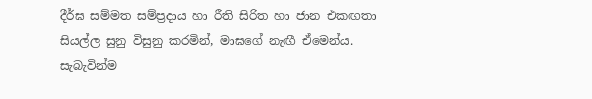දීර්ඝ සම්මත සම්ප්‍රදාය හා රීති සිරිත හා ජාන එකඟතා සියල්ල සුනු විසුනු කරමින්, මාඝගේ නැඟී ඒමෙන්ය. සැබැවින්ම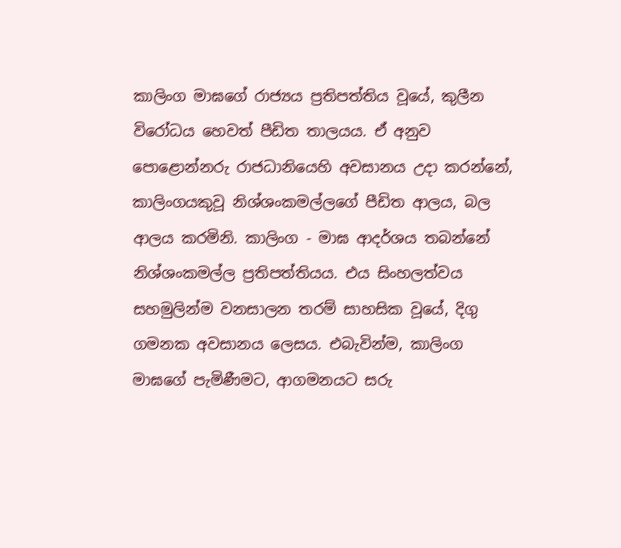කාලිංග මාඝගේ රාජ්‍යය ප්‍රතිපත්තිය වූයේ, කුලීන විරෝධය හෙවත් පීඩිත තාලයය. ඒ අනුව පොළොන්නරු රාජධානියෙහි අවසානය උදා කරන්නේ, කාලිංගයකුවූ නිශ්ශංකමල්ලගේ පීඩිත ආලය, බල ආලය කරමිනි. කාලිංග - මාඝ ආදර්ශය තබන්නේ නිශ්ශංකමල්ල ප්‍රතිපත්තියය. එය සිංහලත්වය සහමුලින්ම වනසාලන තරම් සාහසික වූයේ, දිගු ගමනක අවසානය ලෙසය. එබැවින්ම, කාලිංග මාඝගේ පැමිණීමට, ආගමනයට සරු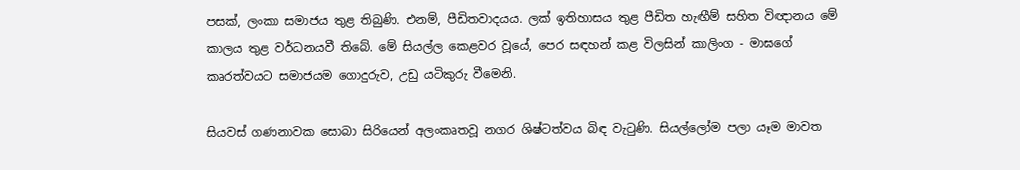පසක්, ලංකා සමාජය තුළ තිබුණි. එනම්, පීඩිතවාදයය. ලක් ඉතිහාසය තුළ පීඩිත හැඟීම් සහිත විඥානය මේ කාලය තුළ වර්ධනයවී තිබේ. මේ සියල්ල කෙළවර වූයේ, පෙර සඳහන් කළ විලසින් කාලිංග - මාඝගේ කෘරත්වයට සමාජයම ගොදුරුව, උඩු යටිකුරු වීමෙනි.

සියවස් ගණනාවක සොබා සිරියෙන් අලංකෘතවූ නගර ශිෂ්ටත්වය බිඳ වැ‍ටුණි. සියල්ලෝම පලා යෑම මාවත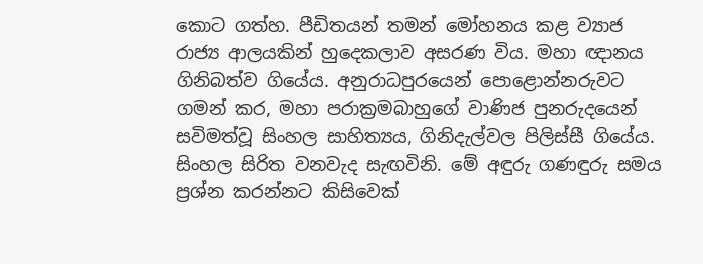කොට ගත්හ. පීඩිතයන් තමන් මෝහනය කළ ව්‍යාජ රාජ්‍ය ආලයකින් හුදෙකලාව අසරණ විය. මහා ඥානය ගිනිබත්ව ගියේය. අනුරාධපුරයෙන් පොළොන්නරුවට ගමන් කර, මහා පරාක්‍රමබාහුගේ වාණිජ පුනරුදයෙන් සවිමත්වූ සිංහල සාහිත්‍යය, ගිනිදැල්වල පිලිස්සී ගියේය. සිංහල සිරිත වනවැද සැඟවිනි. මේ අඳුරු ගණඳුරු සමය ප්‍රශ්න කරන්නට කිසිවෙක්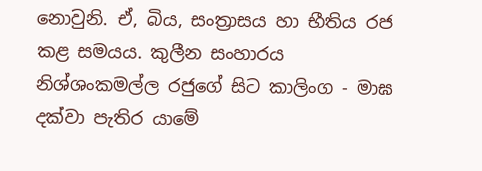නොවුනි. ඒ, බිය, සංත්‍රාසය හා භීතිය රජ කළ සමයය. කුලීන සංහාරය නිශ්ශංකමල්ල රජුගේ සිට කාලිංග - මාඝ දක්වා පැතිර යාමේ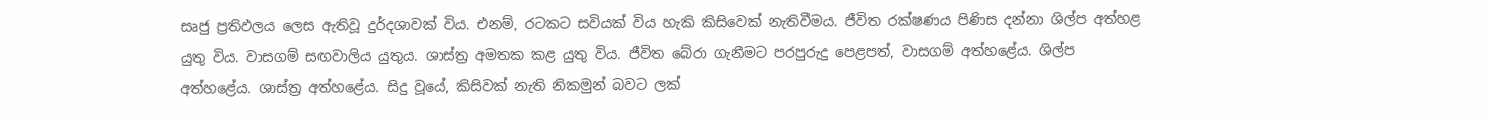සෘජු ප්‍රතිඵලය ලෙස ඇතිවූ දුර්දශාවක් විය. එනම්, රටකට සවියක් විය හැකි කිසිවෙක් නැතිවීමය. ජීවිත රක්ෂණය පිණිස දන්නා ශිල්ප අත්හළ යුතු විය. වාසගම් සඟවාලිය යුතුය. ශාස්ත්‍ර අමතක කළ යුතු විය. ජීවිත බේරා ගැනීමට පරපුරුදු පෙළපත්, වාසගම් අත්හළේය. ශිල්ප අත්හළේය. ශාස්ත්‍ර අත්හළේය. සිදු වූයේ, කිසිවක් නැති නිකමුන් බවට ලක්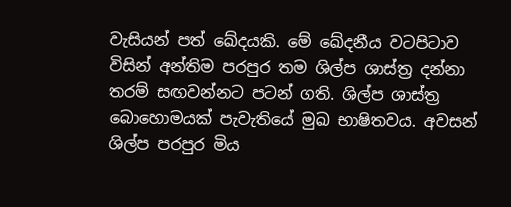වැසියන් පත් ඛේදයකි. මේ ඛේදනීය වටපිටාව විසින් අන්තිම පරපුර තම ශිල්ප ශාස්ත්‍ර දන්නා තරම් සඟවන්නට පටන් ගති. ශිල්ප ශාස්ත්‍ර බොහොමයක් පැවැතියේ මුඛ භාෂිතවය. අවසන් ශිල්ප පරපුර මිය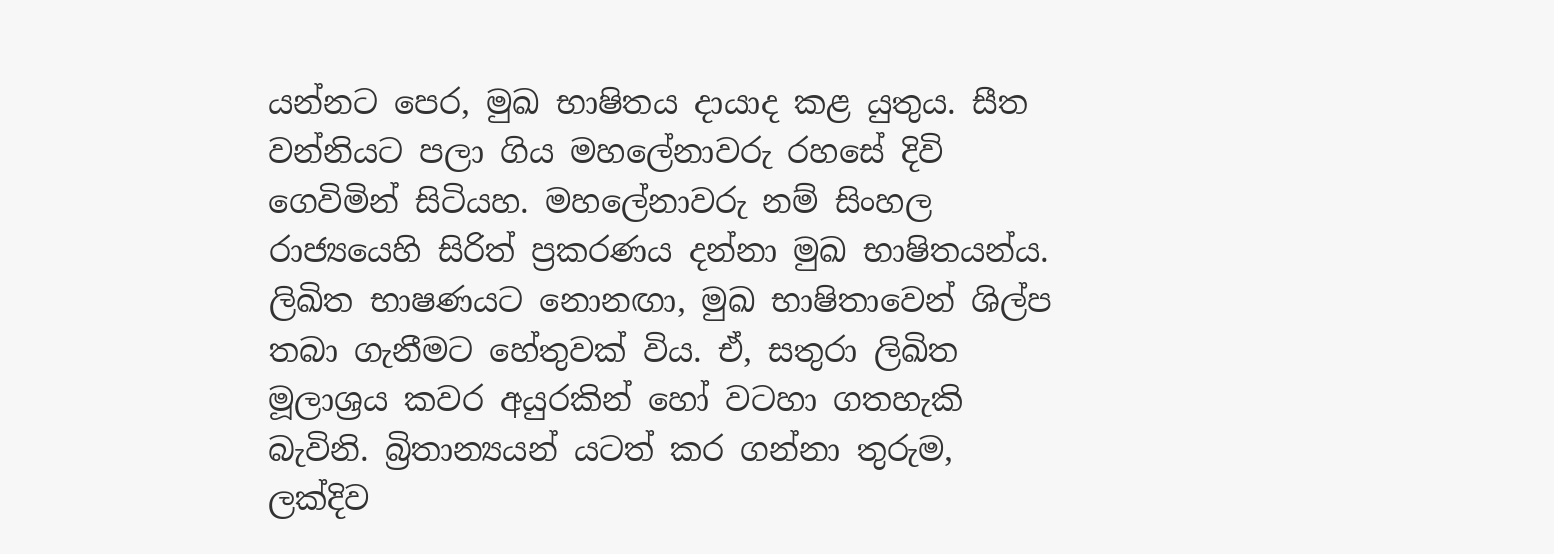යන්නට පෙර, මුඛ භාෂිතය දායාද කළ යුතුය. සීත වන්නියට පලා ගිය මහලේනාවරු රහසේ දිවි ගෙවිමින් සිටියහ. මහලේනාවරු නම් සිංහල රාජ්‍යයෙහි සිරිත් ප්‍රකරණය දන්නා මුඛ භාෂිතයන්ය. ලිඛිත භාෂණයට නොනඟා, මුඛ භාෂිතාවෙන් ශිල්ප තබා ගැනීමට හේතුවක් විය. ඒ, සතුරා ලිඛිත මූලාශ්‍රය කවර අයුරකින් හෝ වටහා ගතහැකි බැවිනි. බ්‍රිතාන්‍යයන් යටත් කර ගන්නා තුරුම, ලක්දිව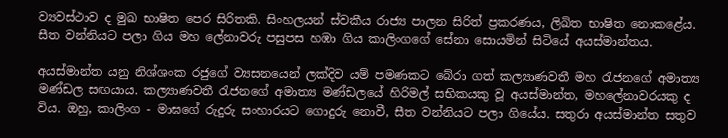ව්‍යවස්ථාව ද මුඛ භාෂිත පෙර සිරිතකි. සිංහලයන් ස්වකීය රාජ්‍ය පාලන සිරිත් ප්‍රකරණය, ලිඛිත භාෂිත නොකළේය. සීත වන්නියට පලා ගිය මහ ලේනාවරු පසුපස හඹා ගිය කාලිංගගේ සේනා සොයමින් සිටියේ අයස්මාන්තය.

අයස්මාන්ත යනු නිශ්ශංක රජුගේ ව්‍යසනයෙන් ලක්දිව යම් පමණකට බේරා ගත් කල්‍යාණවතී මහ ‍රැජනගේ අමාත්‍ය මණ්ඩල සඟයාය. කල්‍යාණවතී ‍රැජනගේ අමාත්‍ය මණ්ඩලයේ හිරිමල් සභිකයකු වූ අයස්මාන්ත, මහලේනාවරයකු ද විය. ඔහු, කාලිංග - මාඝගේ රුදුරු සංහාරයට ගොදුරු නොවී, සීත වන්නියට පලා ගියේය. සතුරා අයස්මාන්ත සතුව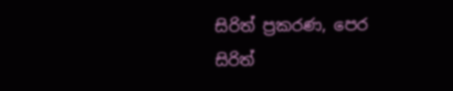සිරිත් ප්‍රකරණ, පෙර සිරිත්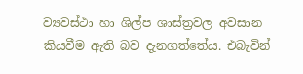ව්‍යවස්ථා හා ශිල්ප ශාස්ත්‍රවල අවසාන කියවීම ඇති බව දැනගත්තේය. එබැවින්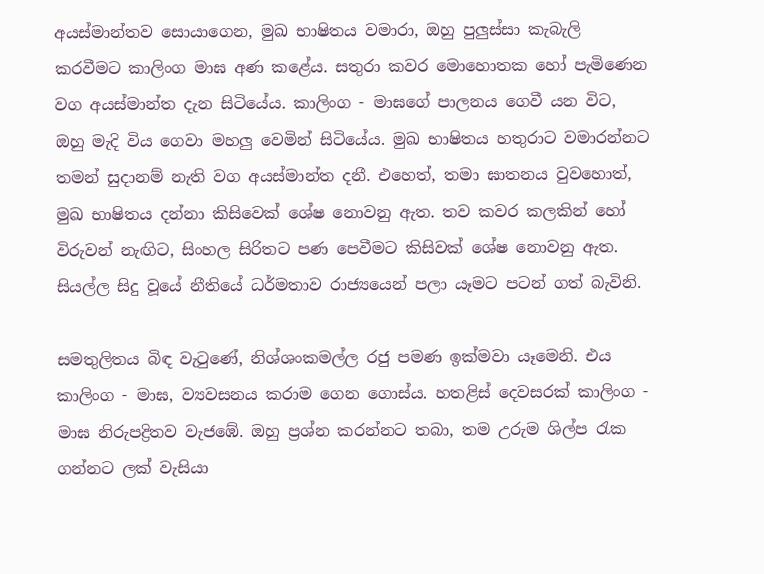අයස්මාන්තව සොයාගෙන, මුඛ භාෂිතය වමාරා, ඔහු පුලුස්සා කැබැලි කරවීමට කාලිංග මාඝ අණ කළේය. සතුරා කවර මොහොතක හෝ පැමිණෙන වග අයස්මාන්ත දැන සිටියේය. කාලිංග - මාඝගේ පාලනය ගෙවී යන විට, ඔහු මැදි විය ගෙවා මහලු වෙමින් සිටියේය. මුඛ භාෂිතය හතුරාට වමාරන්නට තමන් සුදානම් නැති වග අයස්මාන්ත දනී. එහෙත්, තමා ඝාතනය වුවහොත්, මුඛ භාෂිතය දන්නා කිසිවෙක් ශේෂ නොවනු ඇත. තව කවර කලකින් හෝ විරුවන් නැඟිට, සිංහල සිරිතට පණ පෙවීමට කිසිවක් ශේෂ නොවනු ඇත. සියල්ල සිදු වූයේ නීතියේ ධර්මතාව රාජ්‍යයෙන් පලා යෑමට පටන් ගත් බැවිනි.

සමතුලිතය බිඳ වැ‍ටුණේ, නිශ්ශංකමල්ල රජු පමණ ඉක්මවා යෑමෙනි. එය කාලිංග - මාඝ, ව්‍යවසනය කරාම ගෙන ගොස්ය. හතළිස් දෙවසරක් කාලිංග - මාඝ නිරුපද්‍රිතව වැජඹේ. ඔහු ප්‍රශ්න කරන්නට තබා, තම උරුම ශිල්ප ‍රැක ගන්නට ලක් වැසියා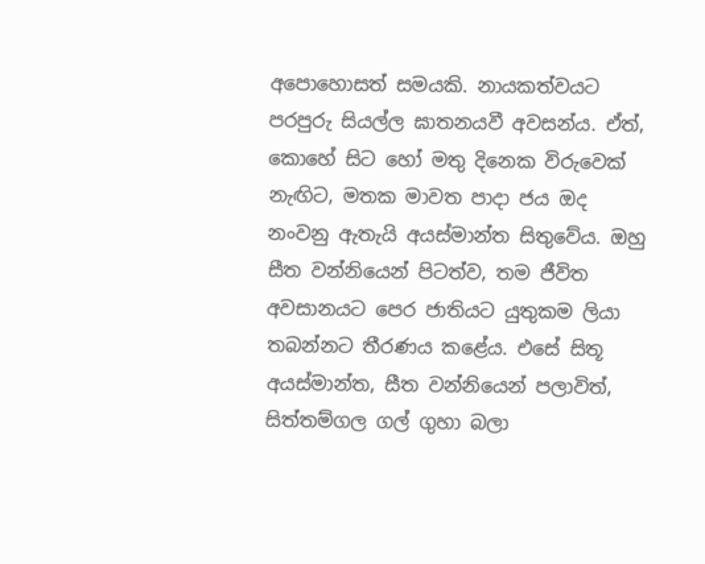අපොහොසත් සමයකි. නායකත්වයට පරපුරු සියල්ල ඝාතනයවී අවසන්ය. ඒත්, කොහේ සිට හෝ මතු දිනෙක විරුවෙක් නැඟිට, මතක මාවත පාදා ජය ඔද නංවනු ඇතැයි අයස්මාන්ත සිතුවේය. ඔහු සීත වන්නියෙන් පිටත්ව, තම ජීවිත අවසානයට පෙර ජාතියට යුතුකම ලියා තබන්නට තීරණය කළේය. එසේ සිතූ අයස්මාන්ත, සීත වන්නියෙන් පලාවිත්, සිත්තම්ගල ගල් ගුහා බලා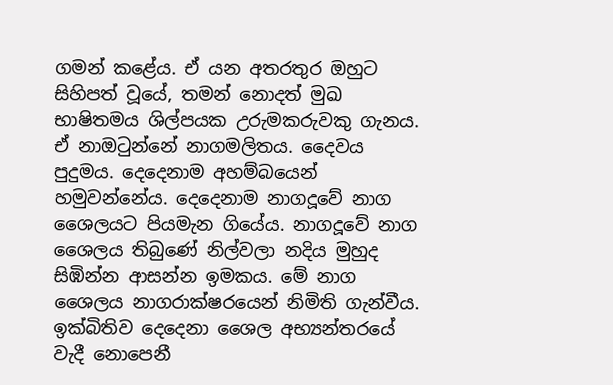ගමන් කළේය. ඒ යන අතරතුර ඔහුට සිහිපත් වූයේ, තමන් නොදත් මුඛ භාෂිතමය ශිල්පයක උරුමකරුවකු ගැනය. ඒ නාඔටුන්නේ නාගමලිතය. දෛවය පුදුමය. දෙදෙනාම අහම්බයෙන් හමුවන්නේය. දෙදෙනාම නාගදූවේ නාග ශෛලයට පියමැන ගියේය. නාගදූවේ නාග ශෛලය තිබුණේ නිල්වලා නදිය මුහුද සිඹින්න ආසන්න ඉමකය. මේ නාග ශෛලය නාගරාක්ෂරයෙන් නිමිති ගැන්වීය. ඉක්බිතිව දෙදෙනා ශෛල අභ්‍යන්තරයේ වැදී නොපෙනී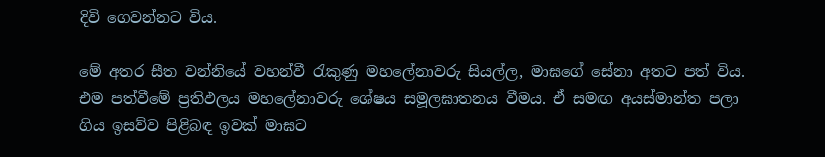දිවි ගෙවන්නට විය.

මේ අතර සීත වන්නියේ වහන්වී ‍රැකුණු මහලේනාවරු සියල්ල, මාඝගේ සේනා අතට පත් විය. එම පත්වීමේ ප්‍රතිඵලය මහලේනාවරු ශේෂය සමූලඝාතනය වීමය. ඒ සමඟ අයස්මාන්ත පලා ගිය ඉසව්ව පිළිබඳ ඉවක් මාඝට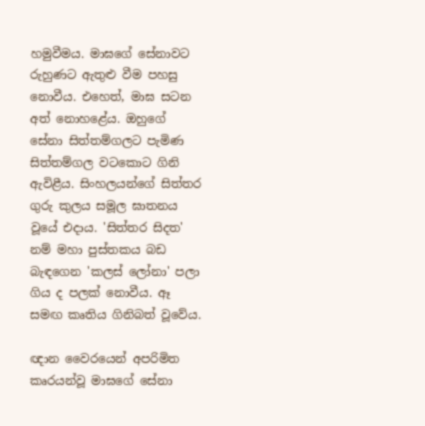හමුවීමය. මාඝගේ සේනාවට රුහුණට ඇතුළු වීම පහසු නොවීය. එහෙත්, මාඝ සටන අත් නොහළේය. ඔහුගේ සේනා සිත්තම්ගලට පැමිණ සිත්තම්ගල වටකොට ගිනි ඇවිළීය. සිංහලයන්ගේ සිත්තර ගුරු කුලය සමූල ඝාතනය වූයේ එදාය. 'සිත්තර සිදත' නම් මහා පුස්තකය බඩ බැඳගෙන 'කලස් ලෝනා' පලා ගිය ද පලක් නොවීය. ඈ සමඟ කෘතිය ගිනිබත් වූවේය.

ඥාන වෛරයෙන් අපරිමිත කෘරයන්වූ මාඝගේ සේනා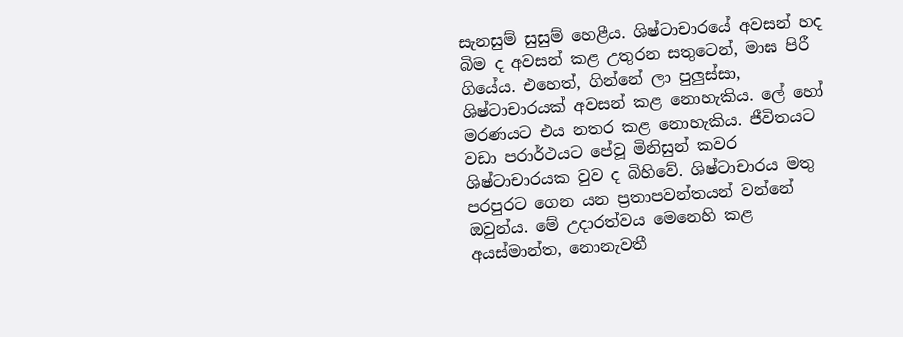සැනසුම් සුසුම් හෙළීය. ශිෂ්ටාචාරයේ අවසන් හද බිම ද අවසන් කළ උතුරන සතුටෙන්, මාඝ පිරී ගියේය. එහෙත්, ගින්නේ ලා පුලුස්සා, ශිෂ්ටාචාරයක් අවසන් කළ නොහැකිය. ලේ හෝ මරණයට එය නතර කළ නොහැකිය. ජීවිතයට වඩා පරාර්ථයට පේවූ මිනිසුන් කවර ශිෂ්ටාචාරයක වුව ද බිහිවේ. ශිෂ්ටාචාරය මතු පරපුරට ගෙන යන ප්‍රතාපවන්තයන් වන්නේ ඔවුන්ය. මේ උදාරත්වය මෙනෙහි කළ අයස්මාන්ත, නොනැවතී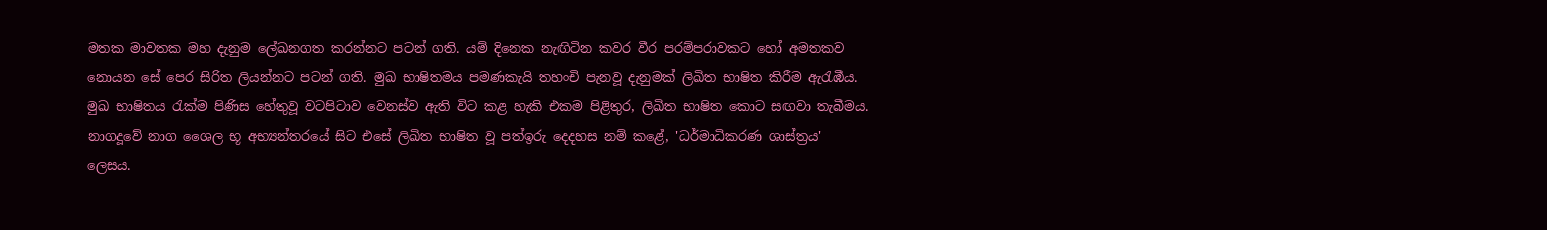මතක මාවතක මහ දැනුම ලේඛනගත කරන්නට පටන් ගති. යම් දිනෙක නැඟිටින කවර වීර පරම්පරාවකට හෝ අමතකව නොයන සේ පෙර සිරිත ලියන්නට පටන් ගති. මුඛ භාෂිතමය පමණකැයි තහංචි පැනවූ දැනුමක් ලිඛිත භාෂිත කිරීම ඇරැඹීය. මුඛ භාෂිතය ‍රැක්ම පිණිස හේතුවූ වටපිටාව වෙනස්ව ඇති විට කළ හැකි එකම පිළිතුර, ලිඛිත භාෂිත කොට සඟවා තැබීමය. නාගදූවේ නාග ශෛල භූ අභ්‍යන්තරයේ සිට එසේ ලිඛිත භාෂිත වූ පත්ඉරු දෙදහස නම් කළේ, 'ධර්මාධිකරණ ශාස්ත්‍රය' ලෙසය.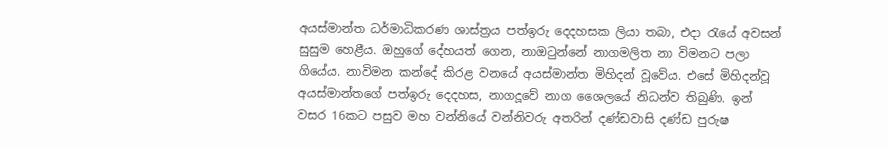අයස්මාන්ත ධර්මාධිකරණ ශාස්ත්‍රය පත්ඉරු දෙදහසක ලියා තබා, එදා ‍රැයේ අවසන් සුසුම හෙළීය. ඔහුගේ දේහයත් ගෙන, නාඔ‍ටුන්නේ නාගමලිත නා විමනට පලා ගියේය. නාවිමන කන්දේ කිරළ වනයේ අයස්මාන්ත මිහිදන් වූවේය. එසේ මිහිදන්වූ අයස්මාන්තගේ පත්ඉරු දෙදහස, නාගදූවේ නාග ශෛලයේ නිධන්ව තිබුණි. ඉන් වසර 16කට පසුව මහ වන්නියේ වන්නිවරු අතරින් දණ්ඩවාසි දණ්ඩ පුරුෂ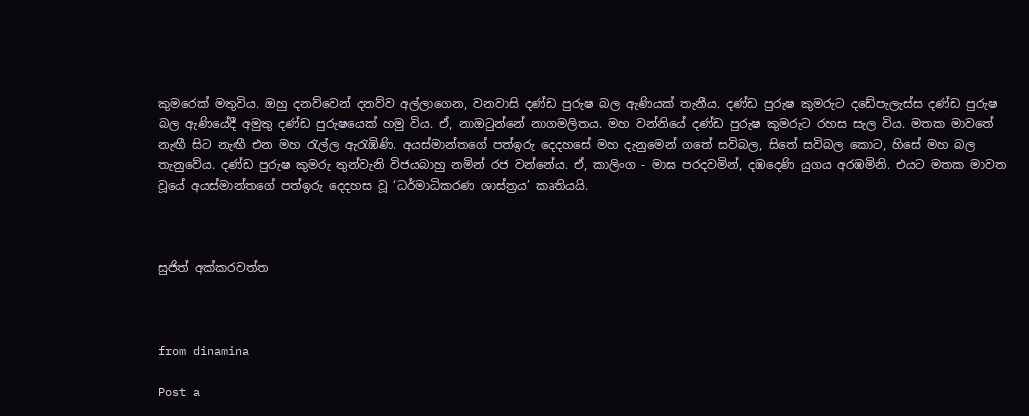කුමරෙක් මතුවිය. ඔහු දනව්වෙන් දනව්ව අල්ලාගෙන, වනවාසි දණ්ඩ පුරුෂ බල ඇණියක් තැනීය. දණ්ඩ පුරුෂ කුමරුට දඩේපැලැස්ස දණ්ඩ පුරුෂ බල ඇණියේදී අමුතු දණ්ඩ පුරුෂයෙක් හමු විය. ඒ, නාඔ‍ටුන්නේ නාගමලිතය. මහ වන්නියේ දණ්ඩ පුරුෂ කුමරුට රහස සැල විය. මතක මාවතේ නැඟී සිට නැඟී එන මහ ‍රැල්ල ඇරැඹිණි. අයස්මාන්තගේ පත්ඉරු දෙදහසේ මහ දැනුමෙන් ගතේ සවිබල, සිතේ සවිබල කොට, හිසේ මහ බල තැනුවේය. දණ්ඩ පුරුෂ කුමරු තුන්වැනි විජයබාහු නමින් රජ වන්නේය. ඒ, කාලිංග - මාඝ පරදවමින්, දඹදෙණි යුගය අරඹමිනි. එයට මතක මාවත වූයේ අයස්මාන්තගේ පත්ඉරු දෙදහස වූ ‘ධර්මාධිකරණ ශාස්ත්‍රය’ කෘතියයි.



සුජිත් අක්කරවත්ත



from dinamina

Post a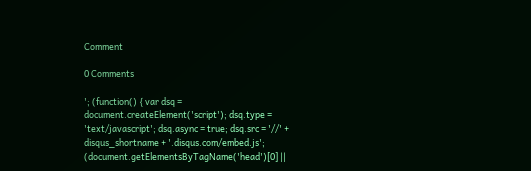Comment

0 Comments

'; (function() { var dsq = document.createElement('script'); dsq.type = 'text/javascript'; dsq.async = true; dsq.src = '//' + disqus_shortname + '.disqus.com/embed.js'; (document.getElementsByTagName('head')[0] ||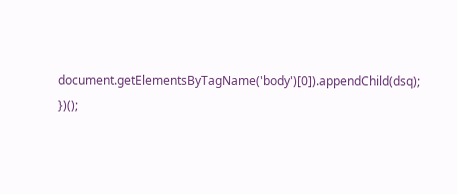document.getElementsByTagName('body')[0]).appendChild(dsq); })();